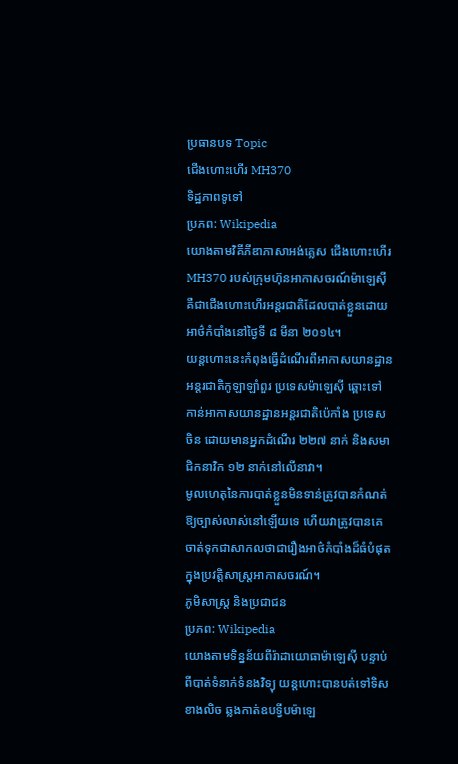ប្រធានបទ Topic
ជើងហោះហើរ MH370
ទិដ្ឋភាពទូទៅ
ប្រភព: Wikipedia
យោងតាមវិគីភីឌាភាសាអង់គ្លេស ជើងហោះហើរ MH370 របស់ក្រុមហ៊ុនអាកាសចរណ៍ម៉ាឡេស៊ី គឺជាជើងហោះហើរអន្តរជាតិដែលបាត់ខ្លួនដោយអាថ៌កំបាំងនៅថ្ងៃទី ៨ មីនា ២០១៤។
យន្តហោះនេះកំពុងធ្វើដំណើរពីអាកាសយានដ្ឋានអន្តរជាតិកូឡាឡាំពួរ ប្រទេសម៉ាឡេស៊ី ឆ្ពោះទៅកាន់អាកាសយានដ្ឋានអន្តរជាតិប៉េកាំង ប្រទេសចិន ដោយមានអ្នកដំណើរ ២២៧ នាក់ និងសមាជិកនាវិក ១២ នាក់នៅលើនាវា។
មូលហេតុនៃការបាត់ខ្លួនមិនទាន់ត្រូវបានកំណត់ឱ្យច្បាស់លាស់នៅឡើយទេ ហើយវាត្រូវបានគេចាត់ទុកជាសាកលថាជារឿងអាថ៌កំបាំងដ៏ធំបំផុតក្នុងប្រវត្តិសាស្ត្រអាកាសចរណ៍។
ភូមិសាស្ត្រ និងប្រជាជន
ប្រភព: Wikipedia
យោងតាមទិន្នន័យពីរ៉ាដាយោធាម៉ាឡេស៊ី បន្ទាប់ពីបាត់ទំនាក់ទំនងវិទ្យុ យន្តហោះបានបត់ទៅទិសខាងលិច ឆ្លងកាត់ឧបទ្វីបម៉ាឡេ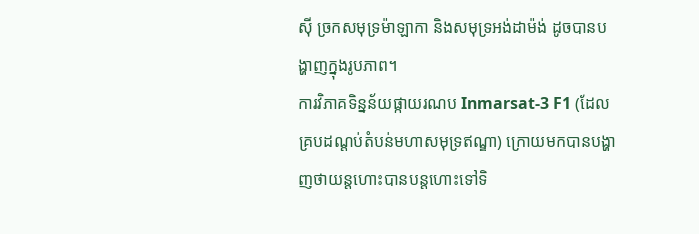ស៊ី ច្រកសមុទ្រម៉ាឡាកា និងសមុទ្រអង់ដាម៉ង់ ដូចបានបង្ហាញក្នុងរូបភាព។
ការវិភាគទិន្នន័យផ្កាយរណប Inmarsat-3 F1 (ដែលគ្របដណ្តប់តំបន់មហាសមុទ្រឥណ្ឌា) ក្រោយមកបានបង្ហាញថាយន្តហោះបានបន្តហោះទៅទិ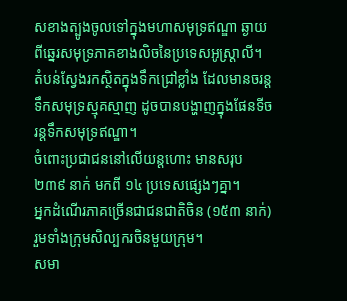សខាងត្បូងចូលទៅក្នុងមហាសមុទ្រឥណ្ឌា ឆ្ងាយពីឆ្នេរសមុទ្រភាគខាងលិចនៃប្រទេសអូស្ត្រាលី។
តំបន់ស្វែងរកស្ថិតក្នុងទឹកជ្រៅខ្លាំង ដែលមានចរន្តទឹកសមុទ្រស្មុគស្មាញ ដូចបានបង្ហាញក្នុងផែនទីចរន្តទឹកសមុទ្រឥណ្ឌា។
ចំពោះប្រជាជននៅលើយន្តហោះ មានសរុប ២៣៩ នាក់ មកពី ១៤ ប្រទេសផ្សេងៗគ្នា។
អ្នកដំណើរភាគច្រើនជាជនជាតិចិន (១៥៣ នាក់) រួមទាំងក្រុមសិល្បករចិនមួយក្រុម។
សមា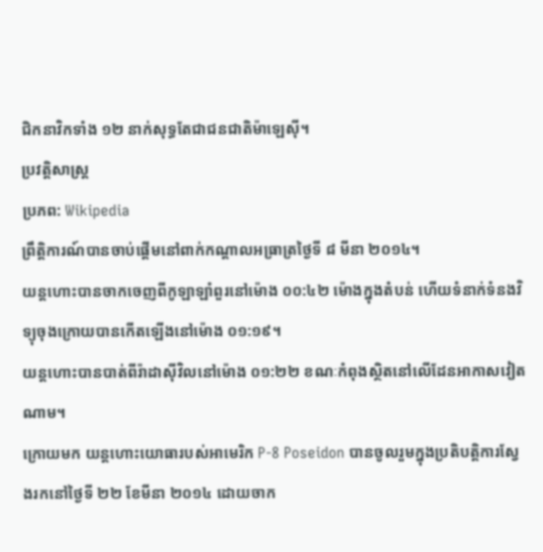ជិកនាវិកទាំង ១២ នាក់សុទ្ធតែជាជនជាតិម៉ាឡេស៊ី។
ប្រវត្តិសាស្ត្រ
ប្រភព: Wikipedia
ព្រឹត្តិការណ៍បានចាប់ផ្តើមនៅពាក់កណ្តាលអធ្រាត្រថ្ងៃទី ៨ មីនា ២០១៤។
យន្តហោះបានចាកចេញពីកូឡាឡាំពួរនៅម៉ោង ០០:៤២ ម៉ោងក្នុងតំបន់ ហើយទំនាក់ទំនងវិទ្យុចុងក្រោយបានកើតឡើងនៅម៉ោង ០១:១៩។
យន្តហោះបានបាត់ពីរ៉ាដាស៊ីវិលនៅម៉ោង ០១:២២ ខណៈកំពុងស្ថិតនៅលើដែនអាកាសវៀតណាម។
ក្រោយមក យន្តហោះយោធារបស់អាមេរិក P-8 Poseidon បានចូលរួមក្នុងប្រតិបត្តិការស្វែងរកនៅថ្ងៃទី ២២ ខែមីនា ២០១៤ ដោយចាក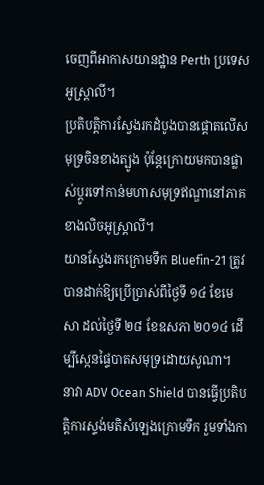ចេញពីអាកាសយានដ្ឋាន Perth ប្រទេសអូស្ត្រាលី។
ប្រតិបត្តិការស្វែងរកដំបូងបានផ្តោតលើសមុទ្រចិនខាងត្បូង ប៉ុន្តែក្រោយមកបានផ្លាស់ប្តូរទៅកាន់មហាសមុទ្រឥណ្ឌានៅភាគខាងលិចអូស្ត្រាលី។
យានស្វែងរកក្រោមទឹក Bluefin-21 ត្រូវបានដាក់ឱ្យប្រើប្រាស់ពីថ្ងៃទី ១៤ ខែមេសា ដល់ថ្ងៃទី ២៨ ខែឧសភា ២០១៤ ដើម្បីស្កេនផ្ទៃបាតសមុទ្រដោយសូណា។
នាវា ADV Ocean Shield បានធ្វើប្រតិបត្តិការស្ទង់មតិសំឡេងក្រោមទឹក រួមទាំងកា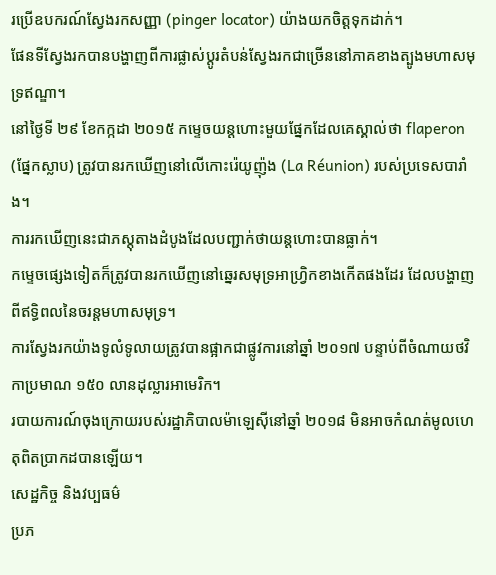រប្រើឧបករណ៍ស្វែងរកសញ្ញា (pinger locator) យ៉ាងយកចិត្តទុកដាក់។
ផែនទីស្វែងរកបានបង្ហាញពីការផ្លាស់ប្តូរតំបន់ស្វែងរកជាច្រើននៅភាគខាងត្បូងមហាសមុទ្រឥណ្ឌា។
នៅថ្ងៃទី ២៩ ខែកក្កដា ២០១៥ កម្ទេចយន្តហោះមួយផ្នែកដែលគេស្គាល់ថា flaperon (ផ្នែកស្លាប) ត្រូវបានរកឃើញនៅលើកោះរ៉េយូញ៉ុង (La Réunion) របស់ប្រទេសបារាំង។
ការរកឃើញនេះជាភស្តុតាងដំបូងដែលបញ្ជាក់ថាយន្តហោះបានធ្លាក់។
កម្ទេចផ្សេងទៀតក៏ត្រូវបានរកឃើញនៅឆ្នេរសមុទ្រអាហ្វ្រិកខាងកើតផងដែរ ដែលបង្ហាញពីឥទ្ធិពលនៃចរន្តមហាសមុទ្រ។
ការស្វែងរកយ៉ាងទូលំទូលាយត្រូវបានផ្អាកជាផ្លូវការនៅឆ្នាំ ២០១៧ បន្ទាប់ពីចំណាយថវិកាប្រមាណ ១៥០ លានដុល្លារអាមេរិក។
របាយការណ៍ចុងក្រោយរបស់រដ្ឋាភិបាលម៉ាឡេស៊ីនៅឆ្នាំ ២០១៨ មិនអាចកំណត់មូលហេតុពិតប្រាកដបានឡើយ។
សេដ្ឋកិច្ច និងវប្បធម៌
ប្រភ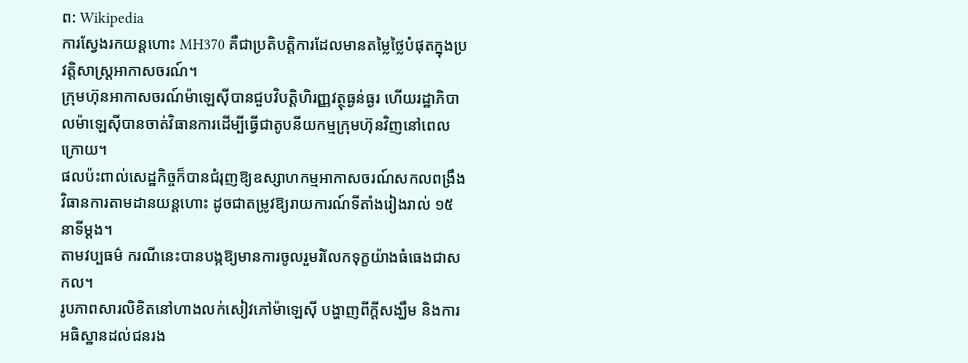ព: Wikipedia
ការស្វែងរកយន្តហោះ MH370 គឺជាប្រតិបត្តិការដែលមានតម្លៃថ្លៃបំផុតក្នុងប្រវត្តិសាស្ត្រអាកាសចរណ៍។
ក្រុមហ៊ុនអាកាសចរណ៍ម៉ាឡេស៊ីបានជួបវិបត្តិហិរញ្ញវត្ថុធ្ងន់ធ្ងរ ហើយរដ្ឋាភិបាលម៉ាឡេស៊ីបានចាត់វិធានការដើម្បីធ្វើជាតូបនីយកម្មក្រុមហ៊ុនវិញនៅពេលក្រោយ។
ផលប៉ះពាល់សេដ្ឋកិច្ចក៏បានជំរុញឱ្យឧស្សាហកម្មអាកាសចរណ៍សកលពង្រឹងវិធានការតាមដានយន្តហោះ ដូចជាតម្រូវឱ្យរាយការណ៍ទីតាំងរៀងរាល់ ១៥ នាទីម្តង។
តាមវប្បធម៌ ករណីនេះបានបង្កឱ្យមានការចូលរួមរំលែកទុក្ខយ៉ាងធំធេងជាសកល។
រូបភាពសារលិខិតនៅហាងលក់សៀវភៅម៉ាឡេស៊ី បង្ហាញពីក្តីសង្ឃឹម និងការអធិស្ឋានដល់ជនរង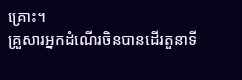គ្រោះ។
គ្រួសារអ្នកដំណើរចិនបានដើរតួនាទី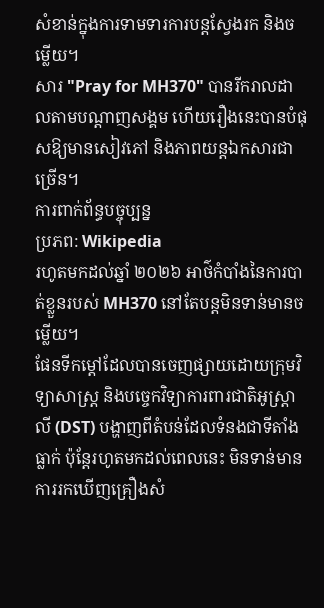សំខាន់ក្នុងការទាមទារការបន្តស្វែងរក និងចម្លើយ។
សារ "Pray for MH370" បានរីករាលដាលតាមបណ្តាញសង្គម ហើយរឿងនេះបានបំផុសឱ្យមានសៀវភៅ និងភាពយន្តឯកសារជាច្រើន។
ការពាក់ព័ន្ធបច្ចុប្បន្ន
ប្រភព: Wikipedia
រហូតមកដល់ឆ្នាំ ២០២៦ អាថ៌កំបាំងនៃការបាត់ខ្លួនរបស់ MH370 នៅតែបន្តមិនទាន់មានចម្លើយ។
ផែនទីកម្តៅដែលបានចេញផ្សាយដោយក្រុមវិទ្យាសាស្ត្រ និងបច្ចេកវិទ្យាការពារជាតិអូស្ត្រាលី (DST) បង្ហាញពីតំបន់ដែលទំនងជាទីតាំងធ្លាក់ ប៉ុន្តែរហូតមកដល់ពេលនេះ មិនទាន់មានការរកឃើញគ្រឿងសំ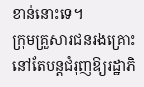ខាន់នោះទេ។
ក្រុមគ្រួសារជនរងគ្រោះនៅតែបន្តជំរុញឱ្យរដ្ឋាភិ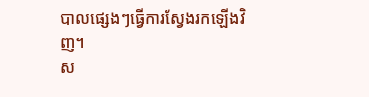បាលផ្សេងៗធ្វើការស្វែងរកឡើងវិញ។
ស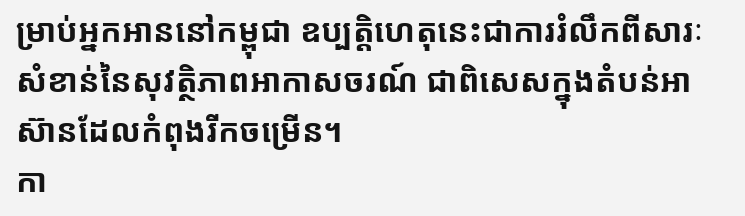ម្រាប់អ្នកអាននៅកម្ពុជា ឧប្បត្តិហេតុនេះជាការរំលឹកពីសារៈសំខាន់នៃសុវត្ថិភាពអាកាសចរណ៍ ជាពិសេសក្នុងតំបន់អាស៊ានដែលកំពុងរីកចម្រើន។
កា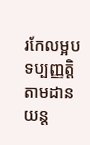រកែលម្អបទប្បញ្ញត្តិតាមដានយន្ត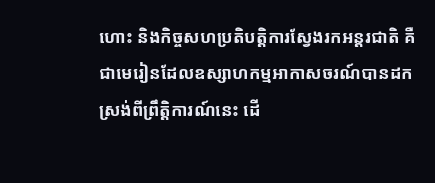ហោះ និងកិច្ចសហប្រតិបត្តិការស្វែងរកអន្តរជាតិ គឺជាមេរៀនដែលឧស្សាហកម្មអាកាសចរណ៍បានដកស្រង់ពីព្រឹត្តិការណ៍នេះ ដើ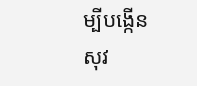ម្បីបង្កើនសុវ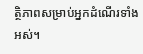ត្ថិភាពសម្រាប់អ្នកដំណើរទាំងអស់។